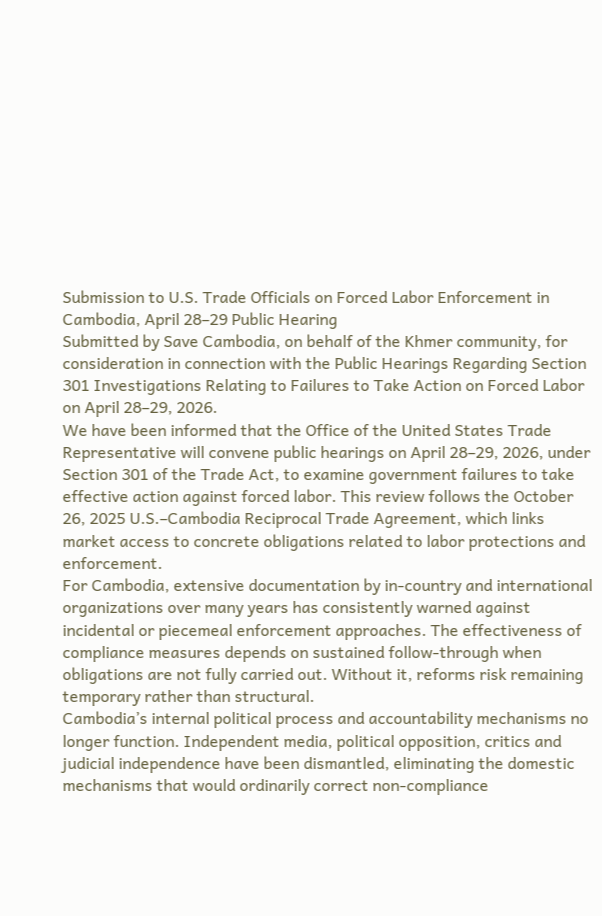Submission to U.S. Trade Officials on Forced Labor Enforcement in Cambodia, April 28–29 Public Hearing
Submitted by Save Cambodia, on behalf of the Khmer community, for consideration in connection with the Public Hearings Regarding Section 301 Investigations Relating to Failures to Take Action on Forced Labor on April 28–29, 2026.
We have been informed that the Office of the United States Trade Representative will convene public hearings on April 28–29, 2026, under Section 301 of the Trade Act, to examine government failures to take effective action against forced labor. This review follows the October 26, 2025 U.S.–Cambodia Reciprocal Trade Agreement, which links market access to concrete obligations related to labor protections and enforcement.
For Cambodia, extensive documentation by in‑country and international organizations over many years has consistently warned against incidental or piecemeal enforcement approaches. The effectiveness of compliance measures depends on sustained follow‑through when obligations are not fully carried out. Without it, reforms risk remaining temporary rather than structural.
Cambodia’s internal political process and accountability mechanisms no longer function. Independent media, political opposition, critics and judicial independence have been dismantled, eliminating the domestic mechanisms that would ordinarily correct non‑compliance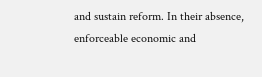and sustain reform. In their absence, enforceable economic and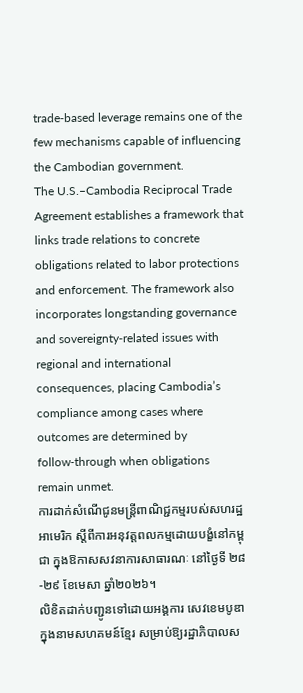trade‑based leverage remains one of the few mechanisms capable of influencing the Cambodian government.
The U.S.–Cambodia Reciprocal Trade Agreement establishes a framework that links trade relations to concrete obligations related to labor protections and enforcement. The framework also incorporates longstanding governance and sovereignty‑related issues with regional and international consequences, placing Cambodia’s compliance among cases where outcomes are determined by follow‑through when obligations remain unmet.
ការដាក់សំណើជូនមន្ត្រីពាណិជ្ជកម្មរបស់សហរដ្ឋអាមេរិក ស្តីពីការអនុវត្តពលកម្មដោយបង្ខំនៅកម្ពុជា ក្នុងឱកាសសវនាការសាធារណៈ នៅថ្ងៃទី ២៨-២៩ ខែមេសា ឆ្នាំ២០២៦។
លិខិតដាក់បញ្ជូនទៅដោយអង្គការ សេវខេមបូឌា ក្នុងនាមសហគមន៍ខ្មែរ សម្រាប់ឱ្យរដ្ឋាភិបាលស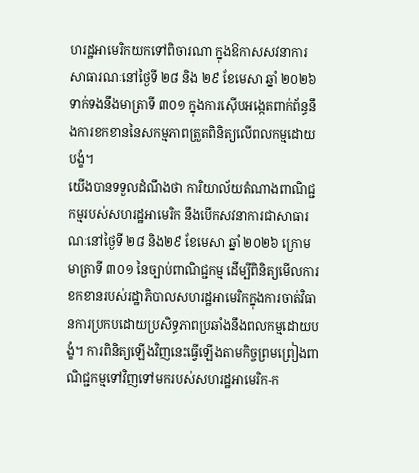ហរដ្ឋអាមេរិកយកទៅពិចារណា ក្នុងឱកាសសវនាការសាធារណៈនៅថ្ងៃទី ២៨ និង ២៩ ខែមេសា ឆ្នាំ ២០២៦ ទាក់ទងនឹងមាត្រាទី ៣០១ ក្នុងការស៊ើបអង្កេតពាក់ព័ន្ធនឹងការខកខាននៃសកម្មភាពត្រួតពិនិត្យលើពលកម្មដោយបង្ខំ។
យើងបានទទួលដំណឹងថា ការិយាល័យតំណាងពាណិជ្ជកម្មរបស់សហរដ្ឋអាមេរិក នឹងបើកសវនាការជាសាធារណៈនៅថ្ងៃទី ២៨ និង២៩ ខែមេសា ឆ្នាំ ២០២៦ ក្រោមមាត្រាទី ៣០១ នៃច្បាប់ពាណិជ្ជកម្ម ដើម្បីពិនិត្យមើលការខកខានរបស់រដ្ឋាភិបាលសហរដ្ឋអាមេរិកក្នុងការចាត់វិធានការប្រកបដោយប្រសិទ្ធភាពប្រឆាំងនឹងពលកម្មដោយបង្ខំ។ ការពិនិត្យឡើងវិញនេះធ្វើឡើងតាមកិច្ចព្រមព្រៀងពាណិជ្ជកម្មទៅវិញទៅមករបស់សហរដ្ឋអាមេរិក-ក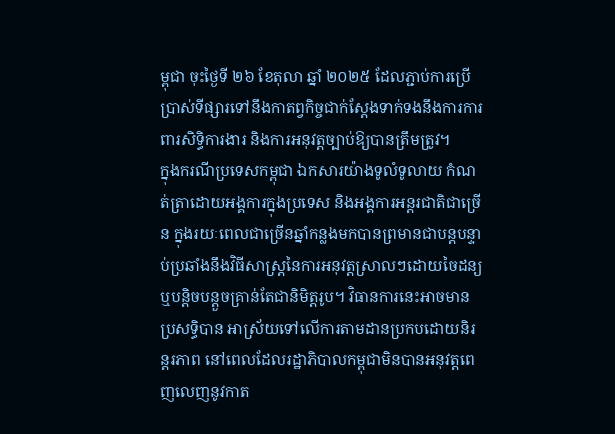ម្ពុជា ចុះថ្ងៃទី ២៦ ខែតុលា ឆ្នាំ ២០២៥ ដែលភ្ជាប់ការប្រើប្រាស់ទីផ្សារទៅនឹងកាតព្វកិច្ចជាក់ស្តែងទាក់ទងនឹងការការពារសិទ្ធិការងារ និងការអនុវត្តច្បាប់ឱ្យបានត្រឹមត្រូវ។
ក្នុងករណីប្រទេសកម្ពុជា ឯកសារយ៉ាងទូលំទូលាយ កំណត់ត្រាដោយអង្គការក្នុងប្រទេស និងអង្គការអន្តរជាតិជាច្រើន ក្នុងរយៈពេលជាច្រើនឆ្នាំកន្លងមកបានព្រមានជាបន្តបន្ទាប់ប្រឆាំងនឹងវិធីសាស្រ្តនៃការអនុវត្តស្រាលៗដោយចៃដន្យ ឬបន្តិចបន្តួចគ្រាន់តែជានិមិត្តរូប។ វិធានការនេះអាចមានប្រសទ្ធិបាន អាស្រ័យទៅលើការតាមដានប្រកបដោយនិរន្តរភាព នៅពេលដែលរដ្ឋាភិបាលកម្ពុជាមិនបានអនុវត្តពេញលេញនូវកាត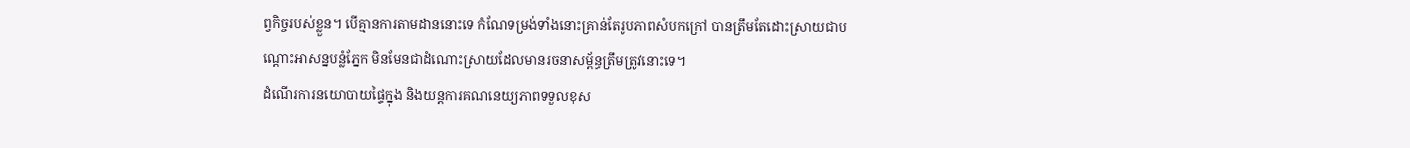ព្វកិច្ចរបស់ខ្លួន។ បើគ្មានការតាមដាននោះទេ កំណែទម្រង់ទាំងនោះគ្រាន់តែរូបភាពសំបកក្រៅ បានត្រឹមតែដោះស្រាយជាបណ្តោះអាសន្នបន្លំភ្នែក មិនមែនជាដំណោះស្រាយដែលមានរចនាសម្ព័ន្ធត្រឹមត្រូវនោះទេ។
ដំណើរការនយោបាយផ្ទៃក្នុង និងយន្តការគណនេយ្យភាពទទួលខុស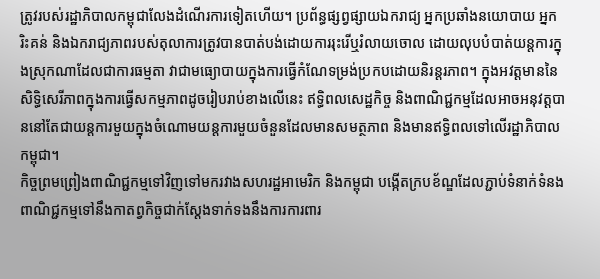ត្រូវរបស់រដ្ឋាភិបាលកម្ពុជាលែងដំណើរការទៀតហើយ។ ប្រព័ន្ធផ្សព្វផ្សាយឯករាជ្យ អ្នកប្រឆាំងនយោបាយ អ្នករិះគន់ និងឯករាជ្យភាពរបស់តុលាការត្រូវបានបាត់បង់ដោយការរុះរើឬរំលាយចោល ដោយលុបបំបាត់យន្តការក្នុងស្រុកណាដែលជាការធម្មតា វាជាមធ្យោបាយក្នុងការធ្វើកំណែទម្រង់ប្រកបដោយនិរន្តរភាព។ ក្នុងអវត្តមាននៃសិទ្ធិសេរីភាពក្នុងការធ្វើសកម្មភាពដូចរៀបរាប់ខាងលើនេះ ឥទ្ធិពលសេដ្ឋកិច្ច និងពាណិជ្ជកម្មដែលអាចអនុវត្តបាននៅតែជាយន្តការមួយក្នុងចំណោមយន្តការមួយចំនួនដែលមានសមត្ថភាព និងមានឥទ្ធិពលទៅលើរដ្ឋាភិបាលកម្ពុជា។
កិច្ចព្រមព្រៀងពាណិជ្ជកម្មទៅវិញទៅមករវាងសហរដ្ឋអាមេរិក និងកម្ពុជា បង្កើតក្របខ័ណ្ឌដែលភ្ជាប់ទំនាក់ទំនងពាណិជ្ជកម្មទៅនឹងកាតព្វកិច្ចជាក់ស្តែងទាក់ទងនឹងការការពារ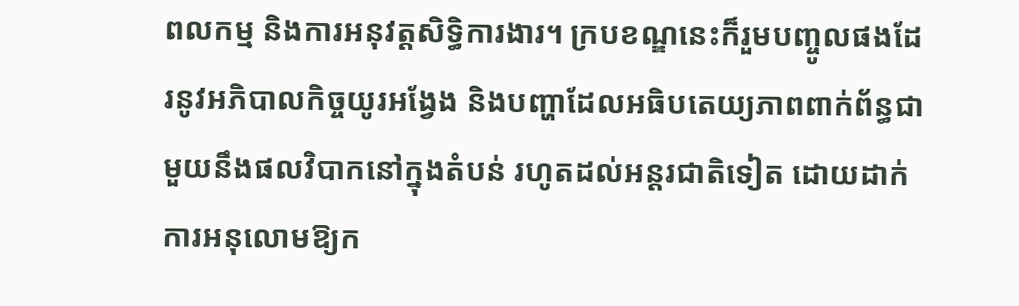ពលកម្ម និងការអនុវត្តសិទ្ធិការងារ។ ក្របខណ្ឌនេះក៏រួមបញ្ចូលផងដែរនូវអភិបាលកិច្ចយូរអង្វែង និងបញ្ហាដែលអធិបតេយ្យភាពពាក់ព័ន្ធជាមួយនឹងផលវិបាកនៅក្នុងតំបន់ រហូតដល់អន្តរជាតិទៀត ដោយដាក់ការអនុលោមឱ្យក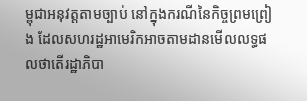ម្ពុជាអនុវត្តតាមច្បាប់ នៅក្នុងករណីនៃកិច្ចព្រមព្រៀង ដែលសហរដ្ឋអាមេរិកអាចតាមដានមើលលទ្ធផលថាតើរដ្ឋាភិបា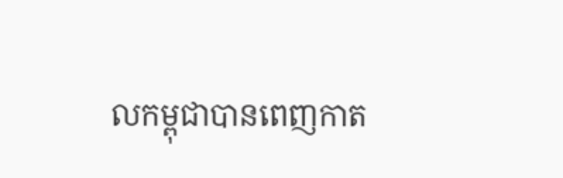លកម្ពុជាបានពេញកាត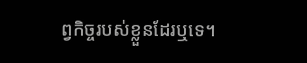ព្វកិច្ចរបស់ខ្លួនដែរឬទេ។